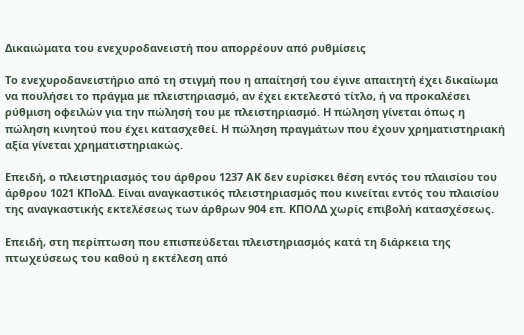Δικαιώματα του ενεχυροδανειστή που απορρέουν από ρυθμίσεις

Το ενεχυροδανειστήριο από τη στιγμή που η απαίτησή του έγινε απαιτητή έχει δικαίωμα να πουλήσει το πράγμα με πλειστηριασμό, αν έχει εκτελεστό τίτλο, ή να προκαλέσει ρύθμιση οφειλών για την πώλησή του με πλειστηριασμό. Η πώληση γίνεται όπως η πώληση κινητού που έχει κατασχεθεί. Η πώληση πραγμάτων που έχουν χρηματιστηριακή αξία γίνεται χρηματιστηριακώς.

Επειδή, ο πλειστηριασμός του άρθρου 1237 ΑΚ δεν ευρίσκει θέση εντός του πλαισίου του άρθρου 1021 ΚΠολΔ. Είναι αναγκαστικός πλειστηριασμός που κινείται εντός του πλαισίου της αναγκαστικής εκτελέσεως των άρθρων 904 επ. ΚΠΟΛΔ χωρίς επιβολή κατασχέσεως.

Επειδή, στη περίπτωση που επισπεύδεται πλειστηριασμός κατά τη διάρκεια της πτωχεύσεως του καθού η εκτέλεση από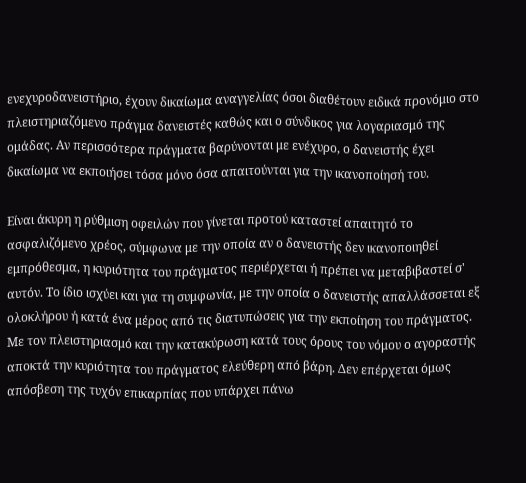ενεχυροδανειστήριο, έχουν δικαίωμα αναγγελίας όσοι διαθέτουν ειδικά προνόμιο στο πλειστηριαζόμενο πράγμα δανειστές καθώς και ο σύνδικος για λογαριασμό της ομάδας. Αν περισσότερα πράγματα βαρύνονται με ενέχυρο, ο δανειστής έχει δικαίωμα να εκποιήσει τόσα μόνο όσα απαιτούνται για την ικανοποίησή του.

Είναι άκυρη η ρύθμιση οφειλών που γίνεται προτού καταστεί απαιτητό το ασφαλιζόμενο χρέος, σύμφωνα με την οποία αν ο δανειστής δεν ικανοποιηθεί εμπρόθεσμα, η κυριότητα του πράγματος περιέρχεται ή πρέπει να μεταβιβαστεί σ' αυτόν. Το ίδιο ισχύει και για τη συμφωνία, με την οποία ο δανειστής απαλλάσσεται εξ ολοκλήρου ή κατά ένα μέρος από τις διατυπώσεις για την εκποίηση του πράγματος. Mε τον πλειστηριασμό και την κατακύρωση κατά τους όρους του νόμου ο αγοραστής αποκτά την κυριότητα του πράγματος ελεύθερη από βάρη. Δεν επέρχεται όμως απόσβεση της τυχόν επικαρπίας που υπάρχει πάνω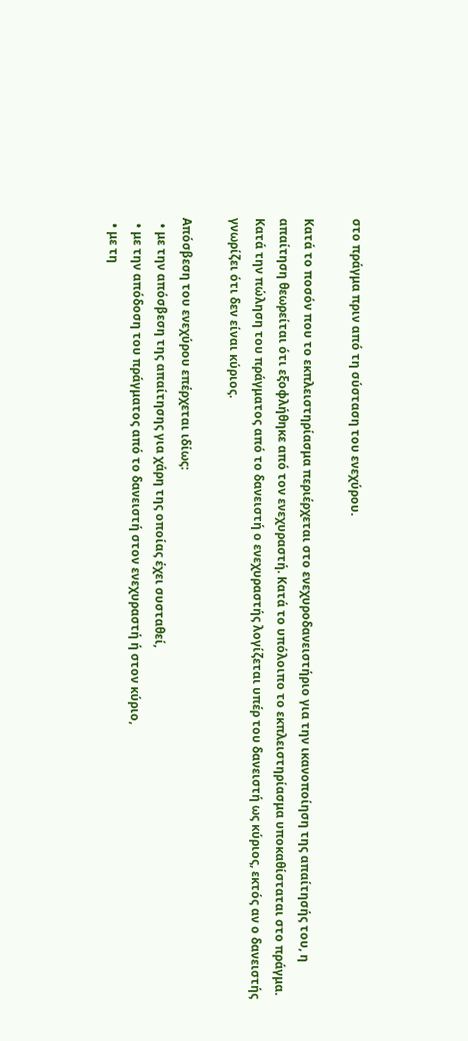στο πράγμα πριν από τη σύσταση του ενεχύρου.

Κατά το ποσόν που το εκπλειστηρίασμα περιέρχεται στο ενεχυροδανειστήριο για την ικανοποίηση της απαίτησής του, η απαίτηση θεωρείται ότι εξοφλήθηκε από τον ενεχυραστή. Κατά το υπόλοιπο το εκπλειστηρίασμα υποκαθίσταται στο πράγμα. Κατά την πώληση του πράγματος από το δανειστή ο ενεχυραστής λογίζεται υπέρ του δανειστή ως κύριος, εκτός αν ο δανειστής γνωρίζει ότι δεν είναι κύριος.

Απόσβεση του ενεχύρου επέρχεται ιδίως:
  • με την απόσβεση της απαίτησης για χάρη της οποίας έχει συσταθεί,
  • με την απόδοση του πράγματος από το δανειστή στον ενεχυραστή ή στον κύριο,
  • με τη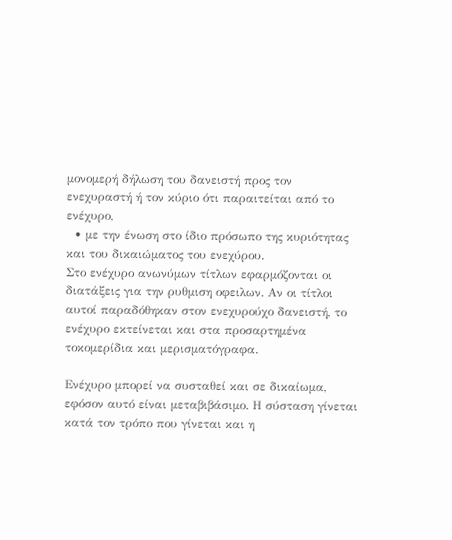μονομερή δήλωση του δανειστή προς τον ενεχυραστή ή τον κύριο ότι παραιτείται από το ενέχυρο,
  • με την ένωση στο ίδιο πρόσωπο της κυριότητας και του δικαιώματος του ενεχύρου.
Στο ενέχυρο ανωνύμων τίτλων εφαρμόζονται οι διατάξεις για την ρυθμιση οφειλων. Αν οι τίτλοι αυτοί παραδόθηκαν στον ενεχυρούχο δανειστή, το ενέχυρο εκτείνεται και στα προσαρτημένα τοκομερίδια και μερισματόγραφα.

Ενέχυρο μπορεί να συσταθεί και σε δικαίωμα, εφόσον αυτό είναι μεταβιβάσιμο. Η σύσταση γίνεται κατά τον τρόπο που γίνεται και η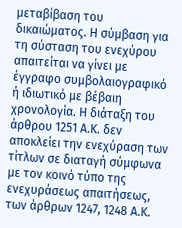μεταβίβαση του δικαιώματος. Η σύμβαση για τη σύσταση του ενεχύρου απαιτείται να γίνει με έγγραφο συμβολαιογραφικό ή ιδιωτικό με βέβαιη χρονολογία. Η διάταξη του άρθρου 1251 Α.Κ. δεν αποκλείει την ενεχύραση των τίτλων σε διαταγή σύμφωνα με τον κοινό τύπο της ενεχυράσεως απαιτήσεως, των άρθρων 1247, 1248 Α.Κ.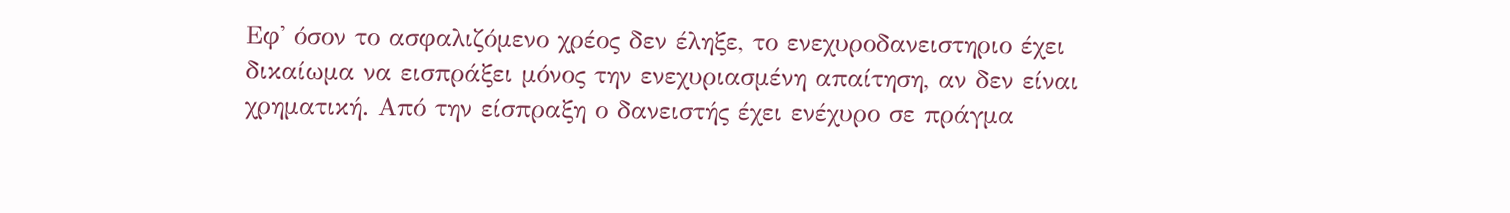Εφ' όσον το ασφαλιζόμενο χρέος δεν έληξε, το ενεχυροδανειστηριο έχει δικαίωμα να εισπράξει μόνος την ενεχυριασμένη απαίτηση, αν δεν είναι χρηματική. Από την είσπραξη ο δανειστής έχει ενέχυρο σε πράγμα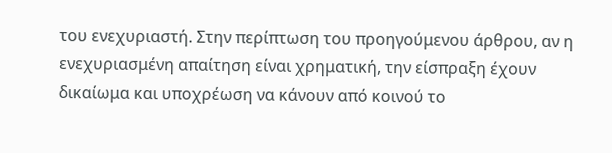του ενεχυριαστή. Στην περίπτωση του προηγούμενου άρθρου, αν η ενεχυριασμένη απαίτηση είναι χρηματική, την είσπραξη έχουν δικαίωμα και υποχρέωση να κάνουν από κοινού το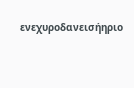ενεχυροδανεισήηριο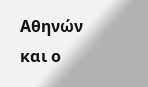Αθηνών και ο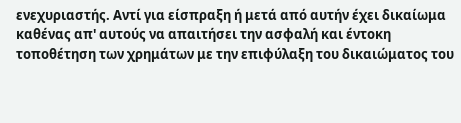ενεχυριαστής. Αντί για είσπραξη ή μετά από αυτήν έχει δικαίωμα καθένας απ' αυτούς να απαιτήσει την ασφαλή και έντοκη τοποθέτηση των χρημάτων με την επιφύλαξη του δικαιώματος του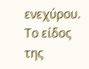ενεχύρου. Το είδος της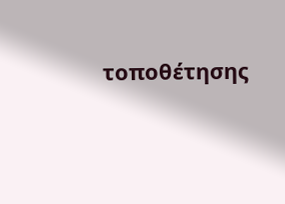τοποθέτησης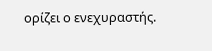ορίζει ο ενεχυραστής.